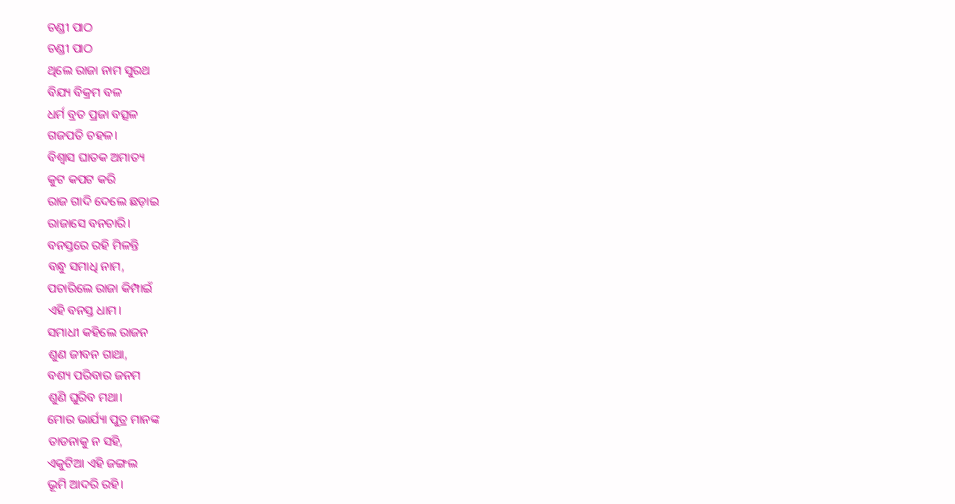ଚଣ୍ଡୀ ପାଠ
ଚଣ୍ଡୀ ପାଠ
ଥିଲେ ରାଜା ନାମ ସୁରଥ
ବିଯ୍ୟ ବିକ୍ରମ ବଳ
ଧର୍ମ ବ୍ରତ ପ୍ରଜା ବତ୍ସଳ
ଗଜପତି ଚହଳ।
ବିଶ୍ୱାସ ଘାତକ ଅମାତ୍ୟ
କୁଟ କପଟ କରି
ରାଜ ଗାଦି ଦେଲେ ଛଡ଼ାଇ
ରାଜାସେ ବନଚାରି।
ବନସ୍ତରେ ରହି ମିଳନ୍ତି
ବନ୍ଧୁ ସମାଧି ନାମ,
ପଚାରିଲେ ରାଜା କିମ୍ପାଇଁ
ଏହି ବନସ୍ତ ଧାମ।
ସମାଧୀ କହିଲେ ରାଜନ
ଶୁଣ ଜୀବନ ଗାଥା,
ବଶ୍ୟ ପରିବାର ଜନମ
ଶୁଣି ଘୁରିବ ମଥା।
ମୋର ଭାର୍ଯ୍ୟା ପୁତ୍ର ମାନଙ୍କ
ତାଡନାକୁ ନ ସହି,
ଏକୁଟିଆ ଏହି ଜଙ୍ଗଲ
ଭୂମି ଆଦରି ରହି।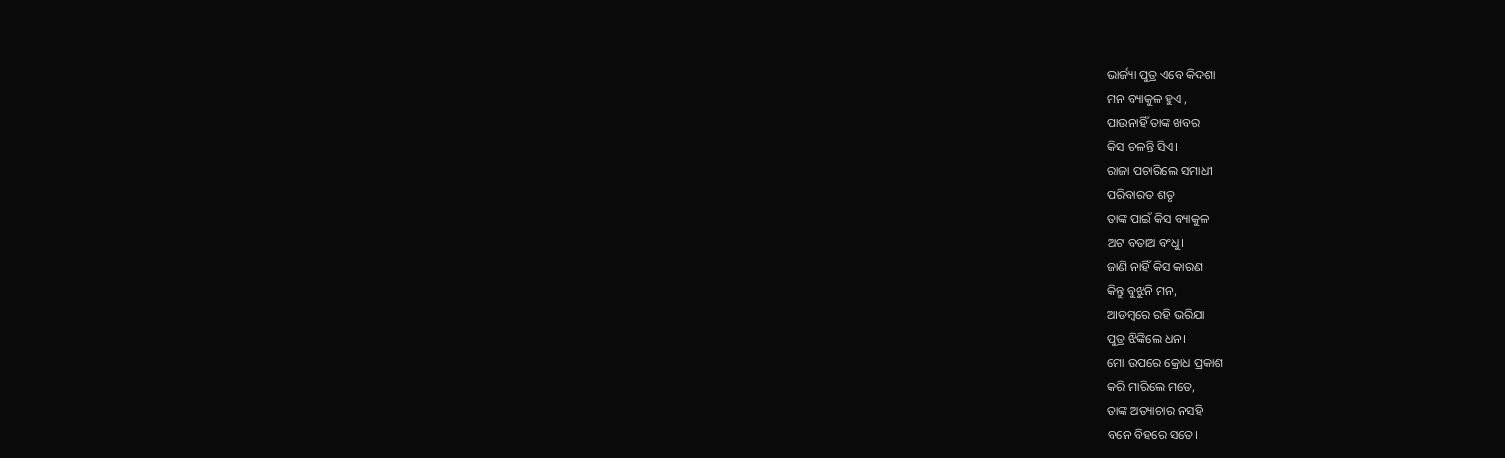ଭାର୍ଜ୍ୟା ପୁତ୍ର ଏବେ କିଦଶା
ମନ ବ୍ୟାକୁଳ ହୁଏ ,
ପାଉନାହିଁ ତାଙ୍କ ଖବର
କିସ ଚଳନ୍ତି ସିଏ।
ରାଜା ପଚାରିଲେ ସମାଧୀ
ପରିବାରତ ଶତୃ
ତାଙ୍କ ପାଇଁ କିସ ବ୍ୟାକୁଳ
ଅଟ ବତାଅ ବଂଧୁ।
ଜାଣି ନାହିଁ କିସ କାରଣ
କିନ୍ତୁ ବୁଝୁନି ମନ,
ଆଡମ୍ବରେ ରହି ଭରିଯା
ପୁତ୍ର ଝିଙ୍କିଲେ ଧନ।
ମୋ ଉପରେ କ୍ରୋଧ ପ୍ରକାଶ
କରି ମାରିଲେ ମତେ,
ତାଙ୍କ ଅତ୍ୟାଚାର ନସହି
ବନେ ବିହରେ ସତେ।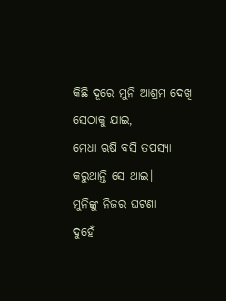କିଛି ଦୂରେ ମୁନି ଆଶ୍ରମ ଦେଖି
ସେଠାକୁ ଯାଇ,
ମେଧା ଋଷି ବସି ତପସ୍ୟା
କରୁଥାନ୍ତି ସେ ଥାଇ।
ମୁନିଙ୍କୁ ନିଜର ଘଟଣା
ଦୁହେଁ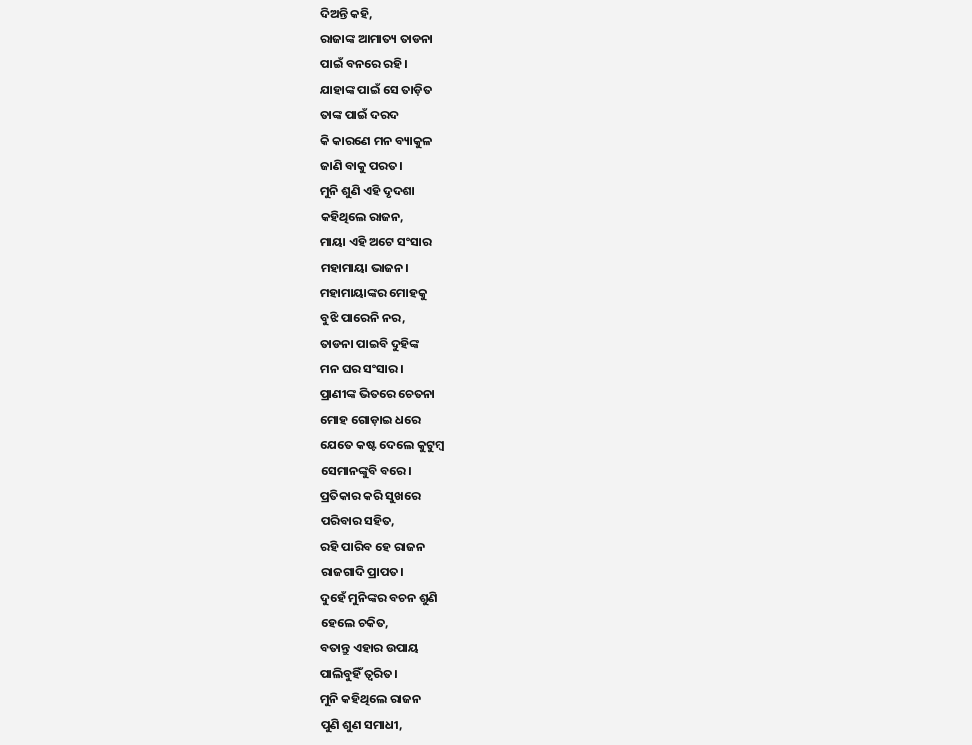ଦିଅନ୍ତି କହି,
ରାଜାଙ୍କ ଆମାତ୍ୟ ତାଡନା
ପାଇଁ ବନରେ ରହି।
ଯାହାଙ୍କ ପାଇଁ ସେ ତାଡ଼ିତ
ତାଙ୍କ ପାଇଁ ଦରଦ
କି କାରଣେ ମନ ବ୍ୟାକୁଳ
ଜାଣି ବାକୁ ପରତ।
ମୁନି ଶୁଣି ଏହି ଦୃଦଶା
କହିଥିଲେ ରାଜନ,
ମାୟା ଏହି ଅଟେ ସଂସାର
ମହାମାୟା ଭାଜନ।
ମହାମାୟାଙ୍କର ମୋହକୁ
ବୁଝି ପାରେନି ନର,
ତାଡନା ପାଇବି ଦୁହିଙ୍କ
ମନ ଘର ସଂସାର।
ପ୍ରାଣୀଙ୍କ ଭିତରେ ଚେତନା
ମୋହ ଗୋଡ଼ାଇ ଧରେ
ଯେତେ କଷ୍ଟ ଦେଲେ କୁଟୁମ୍ବ
ସେମାନଙ୍କୁବି ବରେ।
ପ୍ରତିକାର କରି ସୁଖରେ
ପରିବାର ସହିତ,
ରହି ପାରିବ ହେ ରାଜନ
ରାଜଗାଦି ପ୍ରାପତ।
ଦୁହେଁ ମୁନିଙ୍କର ବଚନ ଶୁଣି
ହେଲେ ଚକିତ,
ବତାନ୍ତୁ ଏହାର ଉପାୟ
ପାଲିବୁହିଁ ତ୍ୱରିତ।
ମୁନି କହିଥିଲେ ରାଜନ
ପୁଣି ଶୁଣ ସମାଧୀ,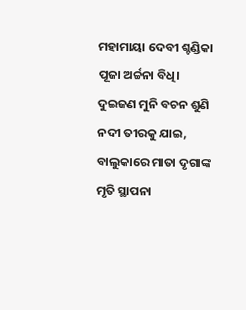ମହାମାୟା ଦେବୀ ଶ୍ଚଣ୍ଡିକା
ପୂଜା ଅର୍ଚ୍ଚନା ବିଧି।
ଦୁଇଜଣ ମୁନି ବଚନ ଶୁଣି
ନଦୀ ତୀରକୁ ଯାଇ,
ବାଲୁକାରେ ମାତା ଦୃଗାଙ୍କ
ମୃତି ସ୍ଥାପନା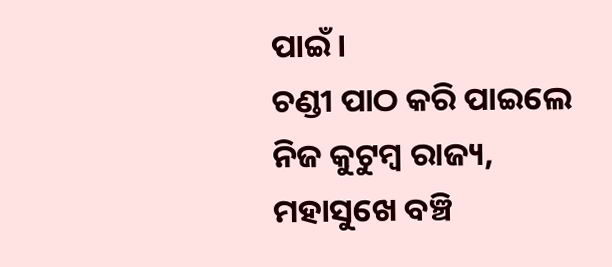ପାଇଁ।
ଚଣ୍ଡୀ ପାଠ କରି ପାଇଲେ
ନିଜ କୁଟୁମ୍ବ ରାଜ୍ୟ,
ମହାସୁଖେ ବଞ୍ଚି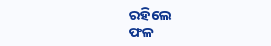ରହିଲେ
ଫଳ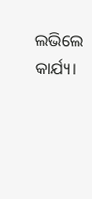ଲଭିଲେ କାର୍ଯ୍ୟ।